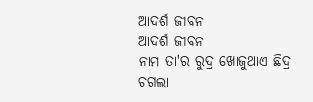ଆଦର୍ଶ ଜୀବନ
ଆଦର୍ଶ ଜୀବନ
ନାମ ତା'ର ରୁଦ୍ର ଖୋଜୁଥାଏ ଛିଦ୍ର
ଚଗଲା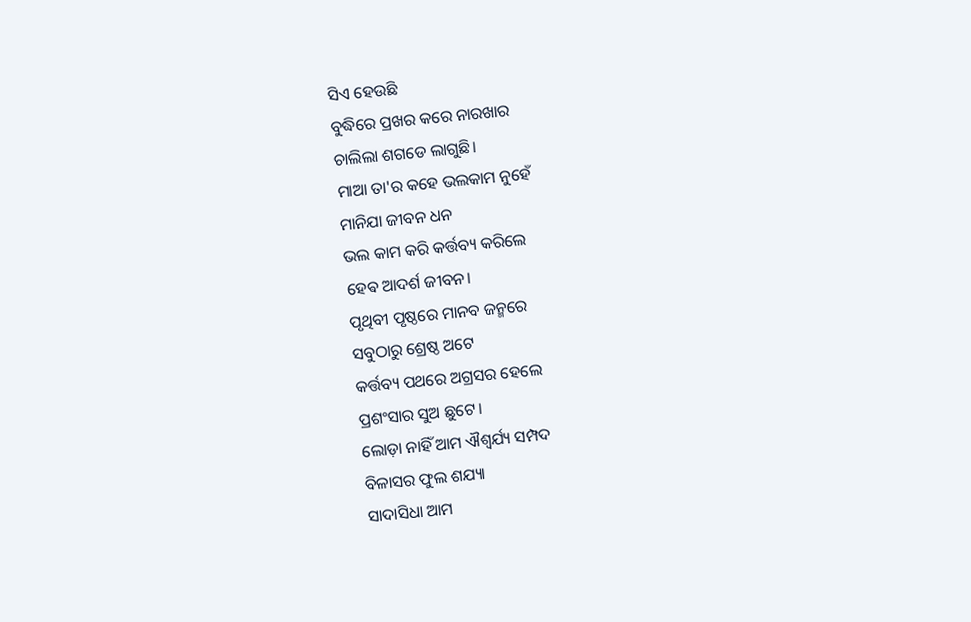ସିଏ ହେଉଛି
ବୁଦ୍ଧିରେ ପ୍ରଖର କରେ ନାରଖାର
ଚାଲିଲା ଶଗଡେ ଲାଗୁଛି।
ମାଆ ତା'ର କହେ ଭଲକାମ ନୁହେଁ
ମାନିଯା ଜୀବନ ଧନ
ଭଲ କାମ କରି କର୍ତ୍ତବ୍ୟ କରିଲେ
ହେଵ ଆଦର୍ଶ ଜୀବନ।
ପୃଥିବୀ ପୃଷ୍ଠରେ ମାନବ ଜନ୍ମରେ
ସବୁଠାରୁ ଶ୍ରେଷ୍ଠ ଅଟେ
କର୍ତ୍ତବ୍ୟ ପଥରେ ଅଗ୍ରସର ହେଲେ
ପ୍ରଶଂସାର ସୁଅ ଛୁଟେ।
ଲୋଡ଼ା ନାହିଁ ଆମ ଐଶ୍ୱର୍ଯ୍ୟ ସମ୍ପଦ
ବିଳାସର ଫୁଲ ଶଯ୍ୟା
ସାଦାସିଧା ଆମ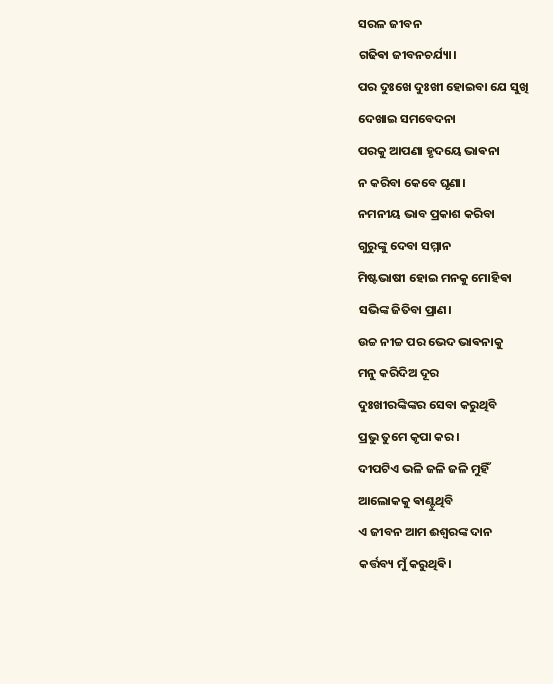ସରଳ ଜୀବନ
ଗଢିଵା ଜୀବନଚର୍ଯ୍ୟା।
ପର ଦୁଃଖେ ଦୁଃଖୀ ହୋଇବା ଯେ ସୁଖି
ଦେଖାଇ ସମବେଦନା
ପରକୁ ଆପଣା ହୃଦୟେ ଭାଵନା
ନ କରିବା କେବେ ଘୃଣା।
ନମନୀୟ ଭାବ ପ୍ରକାଶ କରିବା
ଗୁରୁଙ୍କୁ ଦେବା ସମ୍ମାନ
ମିଷ୍ଟଭାଷୀ ହୋଇ ମନକୁ ମୋହିଵା
ସଭିଙ୍କ ଜିତିବା ପ୍ରାଣ।
ଉଚ୍ଚ ନୀଚ୍ଚ ପର ଭେଦ ଭାଵନାକୁ
ମନୁ କରିଦିଅ ଦୂର
ଦୁଃଖୀରଙ୍କିଙ୍କର ସେବା କରୁଥିବି
ପ୍ରଭୁ ତୁମେ କୃପା କର।
ଦୀପଟିଏ ଭଳି ଜଳି ଜଳି ମୁହିଁ
ଆଲୋକକୁ ଵାଣ୍ଟୁଥିବି
ଏ ଜୀବନ ଆମ ଈଶ୍ୱରଙ୍କ ଦାନ
କର୍ତ୍ତବ୍ୟ ମୁଁ କରୁଥିଵି।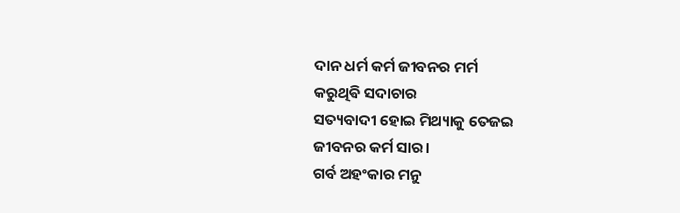ଦାନ ଧର୍ମ କର୍ମ ଜୀବନର ମର୍ମ
କରୁଥିଵି ସଦାଚାର
ସତ୍ୟବାଦୀ ହୋଇ ମିଥ୍ୟାକୁ ତେଜଇ
ଜୀବନର କର୍ମ ସାର।
ଗର୍ବ ଅହଂକାର ମନୁ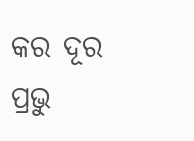କର ଦୂର
ପ୍ରଭୁ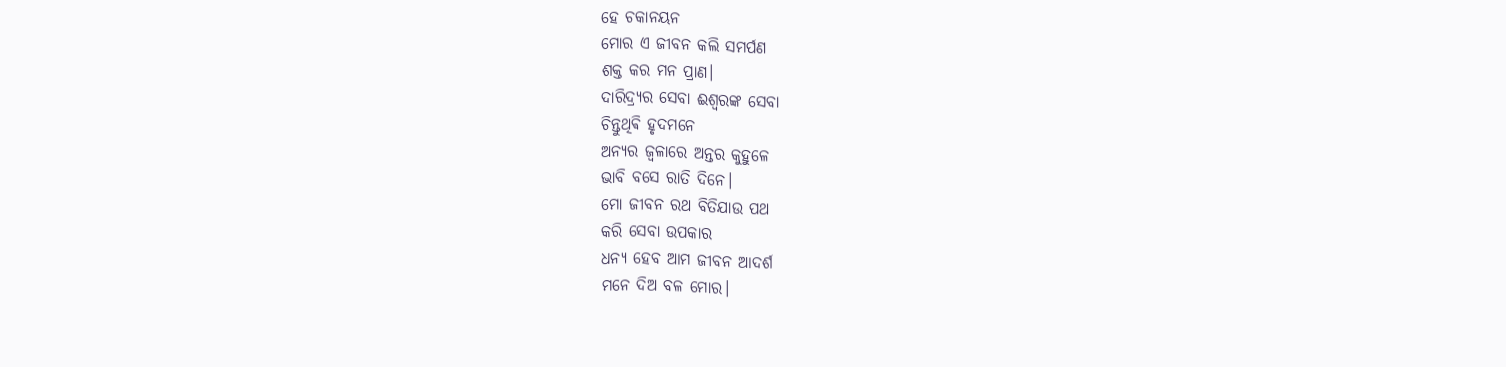ହେ ଚକାନୟନ
ମୋର ଏ ଜୀବନ କଲି ସମର୍ପଣ
ଶକ୍ତ କର ମନ ପ୍ରାଣ।
ଦାରିଦ୍ର୍ୟର ସେବା ଈଶ୍ୱରଙ୍କ ସେବା
ଚିନ୍ତୁଥିଵି ହୃଦମନେ
ଅନ୍ୟର ଜ୍ୱଳାରେ ଅନ୍ତର କୁହୁଳେ
ଭାବି ବସେ ରାତି ଦିନେ।
ମୋ ଜୀବନ ରଥ ବିତିଯାଉ ପଥ
କରି ସେବା ଉପକାର
ଧନ୍ୟ ହେବ ଆମ ଜୀବନ ଆଦର୍ଶ
ମନେ ଦିଅ ବଳ ମୋର।